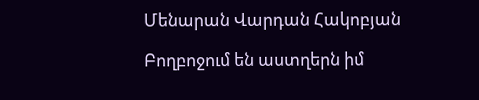Մենարան Վարդան Հակոբյան

Բողբոջում են աստղերն իմ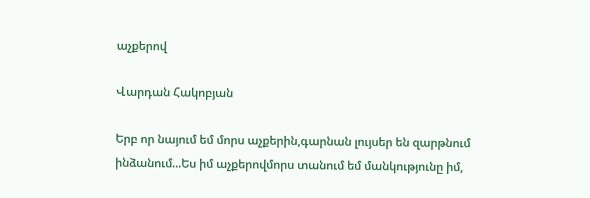աչքերով

Վարդան Հակոբյան

Երբ որ նայում եմ մորս աչքերին,գարնան լույսեր են զարթնում ինձանում...Ես իմ աչքերովմորս տանում եմ մանկությունը իմ,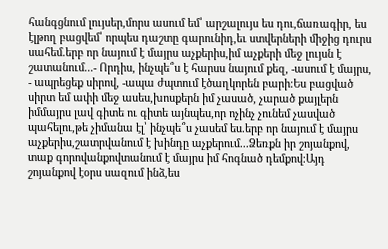հանգցնում լույսեր,մորս ասում եմ՝ արշալույս ես դու,ճառագիր, ես էլթող բացվեմ՝ որպես դաշտը գարունիդ,եւ ստվերների միջից դուրս սահեմ.երբ որ նայում է մայրս աչքերիս,իմ աչքերի մեջ լույսն է շատանում...- Որդիս, ինչպե՞ս է հարսս նայում քեզ, -ասում է մայրս, - ապրեցեք սիրով, -ապա ժպտում էծաղկորեն բարի։Ես բացված սիրտ եմ ափի մեջ ասես,խոսքերն իմ չասած, չարած քայլերն իմմայրս լավ գիտե ու գիտե այնպես,որ ոչինչ չունեմ չասված պահելու,թե չիմանա էլ՝ ինչպե՞ս չասեմ ես.երբ որ նայում է մայրս աչքերիս,շատրվանում է խինդը աչքերում...Ձեռքն իր շոյանքով, տաք գորովանքովտանում է մայրս իմ հոգնած դեմքով։Այդ շոյանքով էօրս սազում ինձ,ես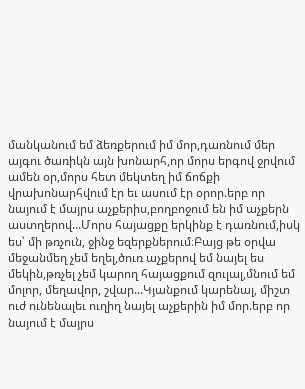մանկանում եմ ձեռքերում իմ մոր,դառնում մեր այգու ծառիկն այն խոնարհ,որ մորս երգով ջրվում ամեն օր,մորս հետ մեկտեղ իմ ճոճքի վրախոնարհվում էր եւ ասում էր օրոր.երբ որ նայում է մայրս աչքերիս,բողբոջում են իմ աչքերն աստղերով...Մորս հայացքը երկինք է դառնում,իսկ ես՝ մի թռչուն, ջինջ եզերքներում։Բայց թե օրվա մեջանմեղ չեմ եղել,ծուռ աչքերով եմ նայել ես մեկին,թռչել չեմ կարող հայացքում զուլալ,մնում եմ մոլոր, մեղավոր, շվար...Կյանքում կարենալ, միշտ ուժ ունենալեւ ուղիղ նայել աչքերին իմ մոր.երբ որ նայում է մայրս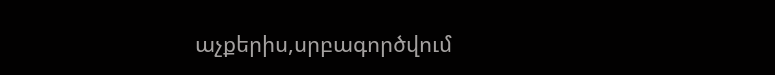աչքերիս,սրբագործվում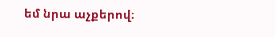եմ նրա աչքերով։